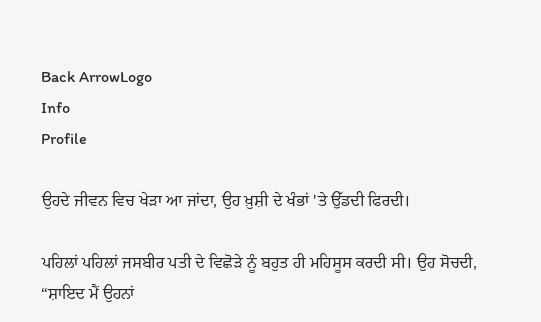Back ArrowLogo
Info
Profile

ਉਹਦੇ ਜੀਵਨ ਵਿਚ ਖੇੜਾ ਆ ਜਾਂਦਾ, ਉਹ ਖ਼ੁਸ਼ੀ ਦੇ ਖੰਭਾਂ 'ਤੇ ਉੱਡਦੀ ਫਿਰਦੀ।

ਪਹਿਲਾਂ ਪਹਿਲਾਂ ਜਸਬੀਰ ਪਤੀ ਦੇ ਵਿਛੋੜੇ ਨੂੰ ਬਹੁਤ ਹੀ ਮਹਿਸੂਸ ਕਰਦੀ ਸੀ। ਉਹ ਸੋਚਦੀ, “ਸ਼ਾਇਦ ਮੈਂ ਉਹਨਾਂ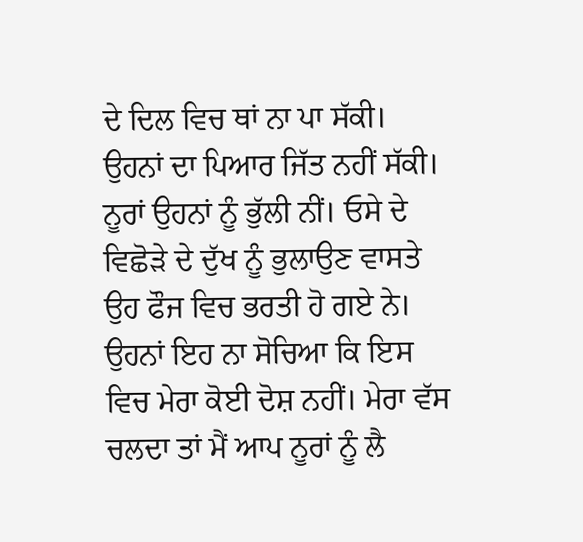ਦੇ ਦਿਲ ਵਿਚ ਥਾਂ ਨਾ ਪਾ ਸੱਕੀ। ਉਹਨਾਂ ਦਾ ਪਿਆਰ ਜਿੱਤ ਨਹੀਂ ਸੱਕੀ। ਨੂਰਾਂ ਉਹਨਾਂ ਨੂੰ ਭੁੱਲੀ ਨੀਂ। ਓਸੇ ਦੇ ਵਿਛੋੜੇ ਦੇ ਦੁੱਖ ਨੂੰ ਭੁਲਾਉਣ ਵਾਸਤੇ ਉਹ ਫੌਜ ਵਿਚ ਭਰਤੀ ਹੋ ਗਏ ਨੇ। ਉਹਨਾਂ ਇਹ ਨਾ ਸੋਚਿਆ ਕਿ ਇਸ ਵਿਚ ਮੇਰਾ ਕੋਈ ਦੋਸ਼ ਨਹੀਂ। ਮੇਰਾ ਵੱਸ ਚਲਦਾ ਤਾਂ ਮੈਂ ਆਪ ਨੂਰਾਂ ਨੂੰ ਲੈ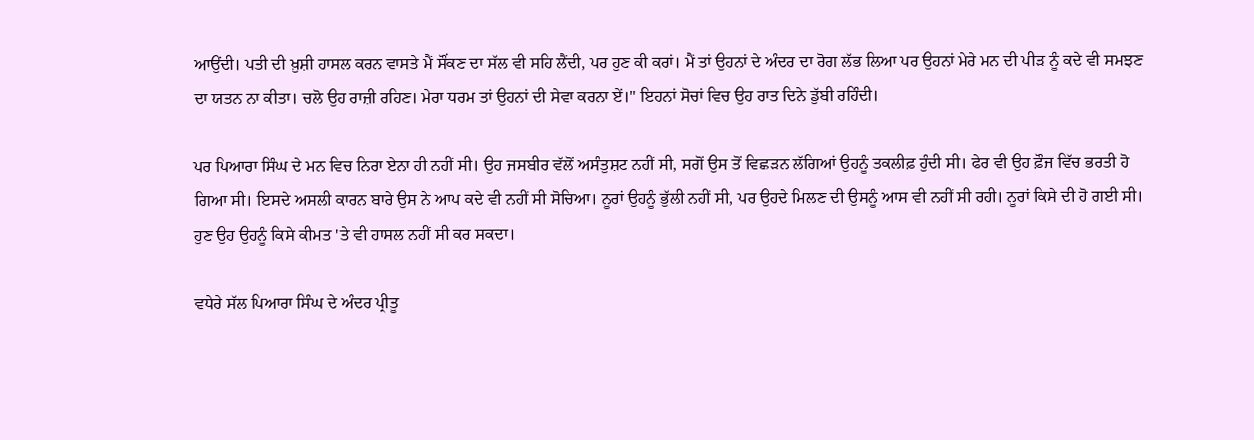ਆਉਂਦੀ। ਪਤੀ ਦੀ ਖ਼ੁਸ਼ੀ ਹਾਸਲ ਕਰਨ ਵਾਸਤੇ ਮੈਂ ਸੌਂਕਣ ਦਾ ਸੱਲ ਵੀ ਸਹਿ ਲੈਂਦੀ, ਪਰ ਹੁਣ ਕੀ ਕਰਾਂ। ਮੈਂ ਤਾਂ ਉਹਨਾਂ ਦੇ ਅੰਦਰ ਦਾ ਰੋਗ ਲੱਭ ਲਿਆ ਪਰ ਉਹਨਾਂ ਮੇਰੇ ਮਨ ਦੀ ਪੀੜ ਨੂੰ ਕਦੇ ਵੀ ਸਮਝਣ ਦਾ ਯਤਨ ਨਾ ਕੀਤਾ। ਚਲੋ ਉਹ ਰਾਜ਼ੀ ਰਹਿਣ। ਮੇਰਾ ਧਰਮ ਤਾਂ ਉਹਨਾਂ ਦੀ ਸੇਵਾ ਕਰਨਾ ਏਂ।" ਇਹਨਾਂ ਸੋਚਾਂ ਵਿਚ ਉਹ ਰਾਤ ਦਿਨੇ ਡੁੱਬੀ ਰਹਿੰਦੀ।

ਪਰ ਪਿਆਰਾ ਸਿੰਘ ਦੇ ਮਨ ਵਿਚ ਨਿਰਾ ਏਨਾ ਹੀ ਨਹੀਂ ਸੀ। ਉਹ ਜਸਬੀਰ ਵੱਲੋਂ ਅਸੰਤੁਸ਼ਟ ਨਹੀਂ ਸੀ, ਸਗੋਂ ਉਸ ਤੋਂ ਵਿਛੜਨ ਲੱਗਿਆਂ ਉਹਨੂੰ ਤਕਲੀਫ਼ ਹੁੰਦੀ ਸੀ। ਫੇਰ ਵੀ ਉਹ ਫ਼ੌਜ ਵਿੱਚ ਭਰਤੀ ਹੋ ਗਿਆ ਸੀ। ਇਸਦੇ ਅਸਲੀ ਕਾਰਨ ਬਾਰੇ ਉਸ ਨੇ ਆਪ ਕਦੇ ਵੀ ਨਹੀਂ ਸੀ ਸੋਚਿਆ। ਨੂਰਾਂ ਉਹਨੂੰ ਭੁੱਲੀ ਨਹੀਂ ਸੀ, ਪਰ ਉਹਦੇ ਮਿਲਣ ਦੀ ਉਸਨੂੰ ਆਸ ਵੀ ਨਹੀਂ ਸੀ ਰਹੀ। ਨੂਰਾਂ ਕਿਸੇ ਦੀ ਹੋ ਗਈ ਸੀ। ਹੁਣ ਉਹ ਉਹਨੂੰ ਕਿਸੇ ਕੀਮਤ 'ਤੇ ਵੀ ਹਾਸਲ ਨਹੀਂ ਸੀ ਕਰ ਸਕਦਾ।

ਵਧੇਰੇ ਸੱਲ ਪਿਆਰਾ ਸਿੰਘ ਦੇ ਅੰਦਰ ਪ੍ਰੀਤੂ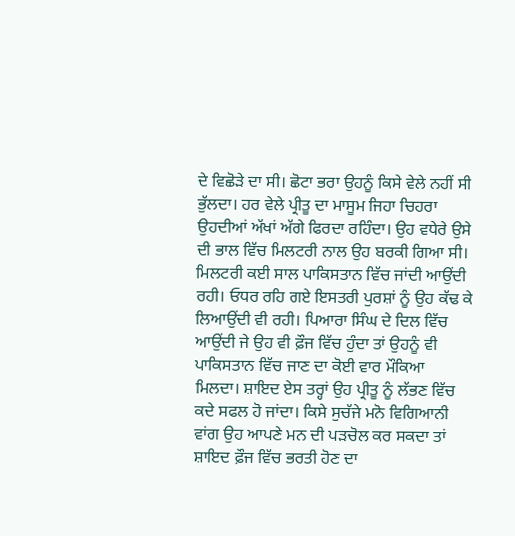ਦੇ ਵਿਛੋੜੇ ਦਾ ਸੀ। ਛੋਟਾ ਭਰਾ ਉਹਨੂੰ ਕਿਸੇ ਵੇਲੇ ਨਹੀਂ ਸੀ ਭੁੱਲਦਾ। ਹਰ ਵੇਲੇ ਪ੍ਰੀਤੂ ਦਾ ਮਾਸੂਮ ਜਿਹਾ ਚਿਹਰਾ ਉਹਦੀਆਂ ਅੱਖਾਂ ਅੱਗੇ ਫਿਰਦਾ ਰਹਿੰਦਾ। ਉਹ ਵਧੇਰੇ ਉਸੇ ਦੀ ਭਾਲ ਵਿੱਚ ਮਿਲਟਰੀ ਨਾਲ ਉਹ ਬਰਕੀ ਗਿਆ ਸੀ। ਮਿਲਟਰੀ ਕਈ ਸਾਲ ਪਾਕਿਸਤਾਨ ਵਿੱਚ ਜਾਂਦੀ ਆਉਂਦੀ ਰਹੀ। ਓਧਰ ਰਹਿ ਗਏ ਇਸਤਰੀ ਪੁਰਸ਼ਾਂ ਨੂੰ ਉਹ ਕੱਢ ਕੇ ਲਿਆਉਂਦੀ ਵੀ ਰਹੀ। ਪਿਆਰਾ ਸਿੰਘ ਦੇ ਦਿਲ ਵਿੱਚ ਆਉਂਦੀ ਜੇ ਉਹ ਵੀ ਫ਼ੌਜ ਵਿੱਚ ਹੁੰਦਾ ਤਾਂ ਉਹਨੂੰ ਵੀ ਪਾਕਿਸਤਾਨ ਵਿੱਚ ਜਾਣ ਦਾ ਕੋਈ ਵਾਰ ਮੌਕਿਆ ਮਿਲਦਾ। ਸ਼ਾਇਦ ਏਸ ਤਰ੍ਹਾਂ ਉਹ ਪ੍ਰੀਤੂ ਨੂੰ ਲੱਭਣ ਵਿੱਚ ਕਦੇ ਸਫਲ ਹੋ ਜਾਂਦਾ। ਕਿਸੇ ਸੁਚੱਜੇ ਮਨੋ ਵਿਗਿਆਨੀ ਵਾਂਗ ਉਹ ਆਪਣੇ ਮਨ ਦੀ ਪੜਚੋਲ ਕਰ ਸਕਦਾ ਤਾਂ ਸ਼ਾਇਦ ਫ਼ੌਜ ਵਿੱਚ ਭਰਤੀ ਹੋਣ ਦਾ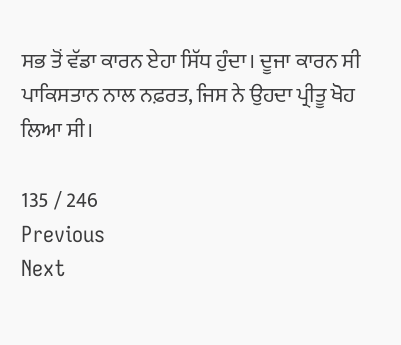ਸਭ ਤੋਂ ਵੱਡਾ ਕਾਰਨ ਏਹਾ ਸਿੱਧ ਹੁੰਦਾ। ਦੂਜਾ ਕਾਰਨ ਸੀ ਪਾਕਿਸਤਾਨ ਨਾਲ ਨਫ਼ਰਤ, ਜਿਸ ਨੇ ਉਹਦਾ ਪ੍ਰੀਤੂ ਖੋਹ ਲਿਆ ਸੀ।

135 / 246
Previous
Next